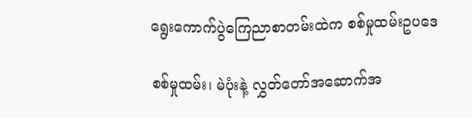ရွေးကောက်ပွဲကြေညာစာတမ်းထဲက စစ်မှုထမ်းဥပဒေ

စစ်မှုထမ်း၊ မဲပုံးနဲ့ လွှတ်တော်အဆောက်အ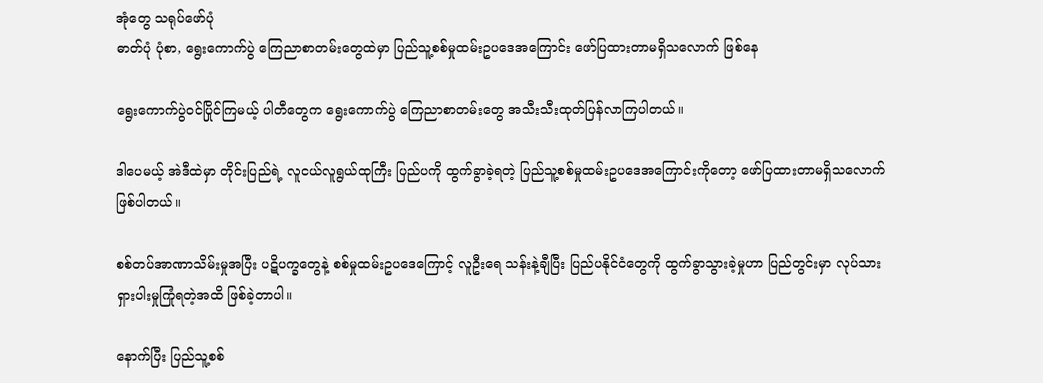အုံတွေ သရုပ်ဖော်ပုံ
ဓာတ်ပုံ ပုံစာ, ရွေးကောက်ပွဲ ကြေညာစာတမ်းတွေထဲမှာ ပြည်သူ့စစ်မှုထမ်းဥပဒေအကြောင်း ဖော်ပြထားတာမရှိသလောက် ဖြစ်နေ

ရွေးကောက်ပွဲဝင်ပြိုင်ကြမယ့် ပါတီတွေက ရွေးကောက်ပွဲ ကြေညာစာတမ်းတွေ အသီးသီးထုတ်ပြန်လာကြပါတယ်။

ဒါပေမယ့် အဲဒီထဲမှာ တိုင်းပြည်ရဲ့ လူငယ်လူရွယ်ထုကြီး ပြည်ပကို ထွက်ခွာခဲ့ရတဲ့ ပြည်သူ့စစ်မှုထမ်းဥပဒေအကြောင်းကိုတော့ ဖော်ပြထားတာမရှိသလောက် ဖြစ်ပါတယ်။

စစ်တပ်အာဏာသိမ်းမှုအပြီး ပဋိပက္ခတွေနဲ့ စစ်မှုထမ်းဥပဒေကြောင့် လူဦးရေ သန်းနဲ့ချီပြီး ပြည်ပနိုင်ငံတွေကို ထွက်ခွာသွားခဲ့မှုဟာ ပြည်တွင်းမှာ လုပ်သားရှားပါးမှုကြုံရတဲ့အထိ ဖြစ်ခဲ့တာပါ။

နောက်ပြီး ပြည်သူ့စစ်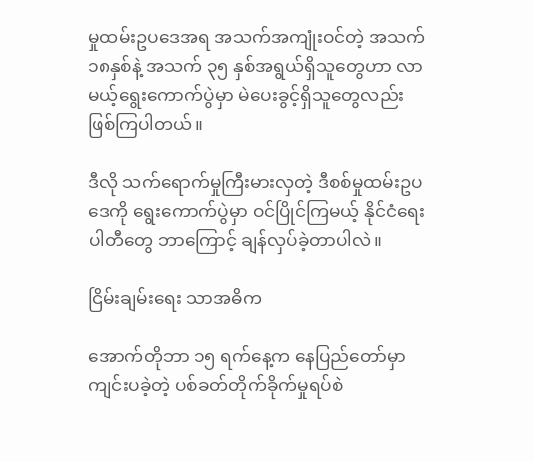မှုထမ်းဥပဒေအရ အသက်အကျုံးဝင်တဲ့ အသက် ၁၈နှစ်နဲ့ အသက် ၃၅ နှစ်အရွယ်ရှိသူတွေဟာ လာမယ့်ရွေးကောက်ပွဲမှာ မဲပေးခွင့်ရှိသူတွေလည်း ဖြစ်ကြပါတယ်။

ဒီလို သက်ရောက်မှုကြီးမားလှတဲ့ ဒီစစ်မှုထမ်းဥပဒေကို ရွေးကောက်ပွဲမှာ ဝင်ပြိုင်ကြမယ့် နိုင်ငံရေးပါတီတွေ ဘာကြောင့် ချန်လှပ်ခဲ့တာပါလဲ။

ငြိမ်းချမ်းရေး သာအဓိက

အောက်တိုဘာ ၁၅ ရက်နေ့က နေပြည်တော်မှာ ကျင်းပခဲ့တဲ့ ပစ်ခတ်တိုက်ခိုက်မှုရပ်စဲ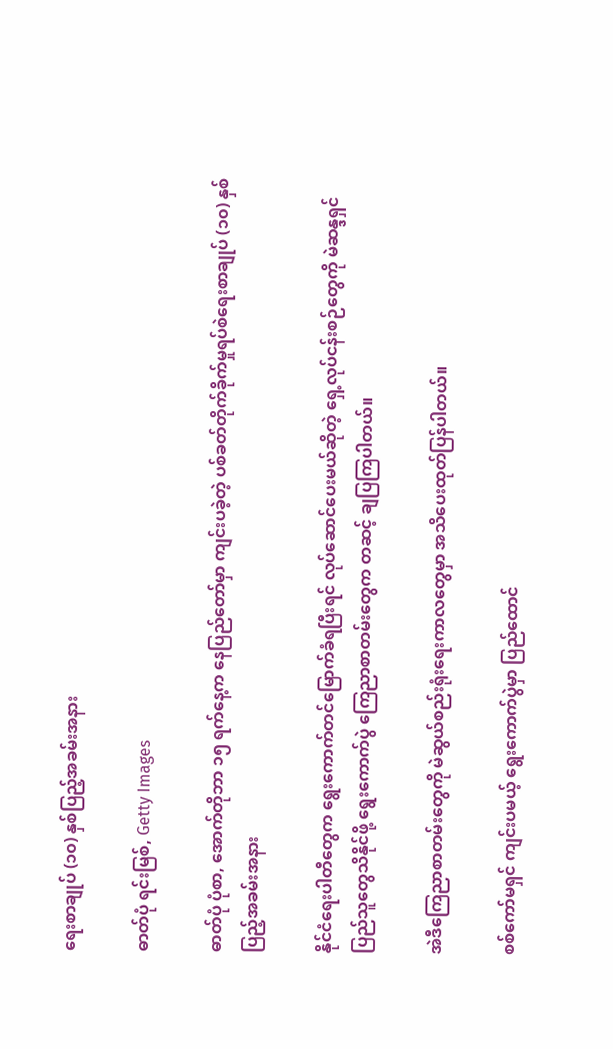ရေးစာချုပ် (၁၀) နှစ်ပြည့်အခမ်းအနား

ဓာတ်ပုံ ရင်းမြစ်, Getty Images

ဓာတ်ပုံ ပုံစာ, အောက်တိုဘာ ၁၅ ရက်နေ့က နေပြည်တော်မှာ ကျင်းပခဲ့တဲ့ ပစ်ခတ်တိုက်ခိုက်မှုရပ်စဲရေးစာချုပ် (၁၀) နှစ်ပြည့်အခမ်းအနား

နိုင်ငံရေးပါတီတွေက ရွေးကောက်တင်မြောက်ခံရပြီးရင် လုပ်ဆောင်ပေးမယ်ဆိုတဲ့ ရှေ့လုပ်ငန်းစဉ်တွေကို မဲဆန္ဒရှင်ပြည်သူတွေသိနိုင်ဖို့ ရွေးကောက်ပွဲ ကြေညာစာတမ်းတွေက တဆင့် ချပြကြပါတယ်။

အဲဒီကြေညာစာတမ်းတွေကို မဲဆွယ်စည်းရုံးရေးကာလတွေမှာ အသိပေးထုတ်ပြန်ပါတယ်။

စစ်ကော်မရှင် ကျင်းပမယ့် ရွေးကောက်ပွဲမှာ ပြည်ထောင်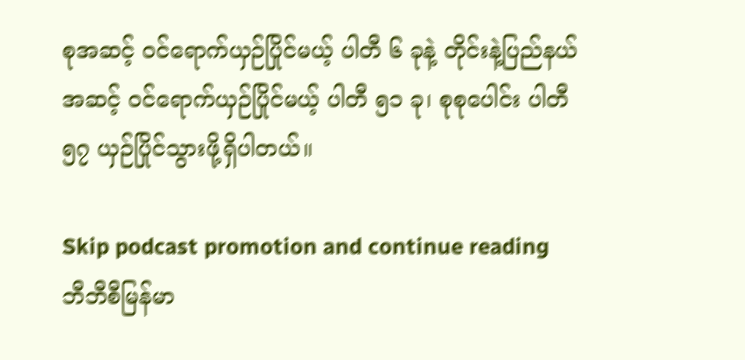စုအဆင့် ဝင်ရောက်ယှဉ်ပြိုင်မယ့် ပါတီ ၆ ခုနဲ့ တိုင်းနဲ့ပြည်နယ်အဆင့် ဝင်ရောက်ယှဉ်ပြိုင်မယ့် ပါတီ ၅၁ ခု၊ စုစုပေါင်း ပါတီ ၅၇ ယှဉ်ပြိုင်သွားဖို့ရှိပါတယ်။

Skip podcast promotion and continue reading
ဘီဘီစီမြန်မာ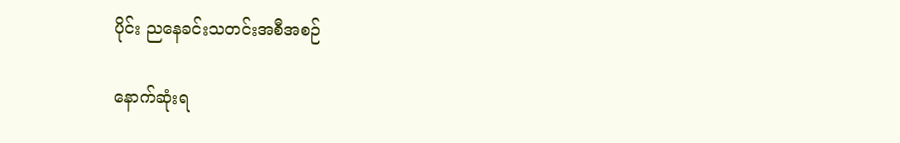ပိုင်း ညနေခင်းသတင်းအစီအစဉ်

နောက်ဆုံးရ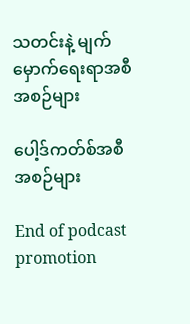သတင်းနဲ့ မျက်မှောက်ရေးရာအစီအစဉ်များ

ပေါ့ဒ်ကတ်စ်အစီအစဉ်များ

End of podcast promotion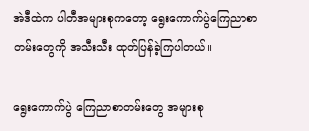အဲဒီထဲက ပါတီအများစုကတော့ ရွေးကောက်ပွဲကြေညာစာတမ်းတွေကို အသီးသီး ထုတ်ပြန်ခဲ့ကြပါတယ်။

ရွေးကောက်ပွဲ ကြေညာစာတမ်းတွေ အများစု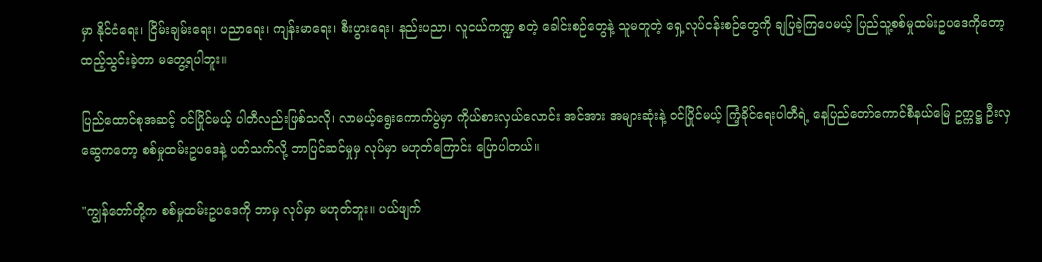မှာ နိုင်ငံရေး၊ ငြိမ်းချမ်းရေး၊ ပညာရေး၊ ကျန်းမာရေး၊ စီးပွားရေး၊ နည်းပညာ၊ လူငယ်ကဏ္ဍ စတဲ့ ခေါင်းစဉ်တွေနဲ့ သူမတူတဲ့ ရှေ့လုပ်ငန်းစဉ်တွေကို ချပြခဲ့ကြပေမယ့် ပြည်သူ့စစ်မှုထမ်းဥပဒေကိုတော့ ထည့်သွင်းခဲ့တာ မတွေ့ရပါဘူး။

ပြည်ထောင်စုအဆင့် ဝင်ပြိုင်မယ့် ပါတီလည်းဖြစ်သလို၊ လာမယ့်ရွေးကောက်ပွဲမှာ ကိုယ်စားလှယ်လောင်း အင်အား အများဆုံးနဲ့ ဝင်ပြိုင်မယ့် ကြံ့ခိုင်ရေးပါတီရဲ့ နေပြည်တော်ကောင်စီနယ်မြေ ဥက္ကဋ္ဌ ဦးလှဆွေကတော့ စစ်မှုထမ်းဥပဒေနဲ့ ပတ်သက်လို့ ဘာပြင်ဆင်မှုမှ လုပ်မှာ မဟုတ်ကြောင်း ပြောပါတယ်။

"ကျွန်တော်တို့က စစ်မှုထမ်းဥပဒေကို ဘာမှ လုပ်မှာ မဟုတ်ဘူး။ ပယ်ဖျက်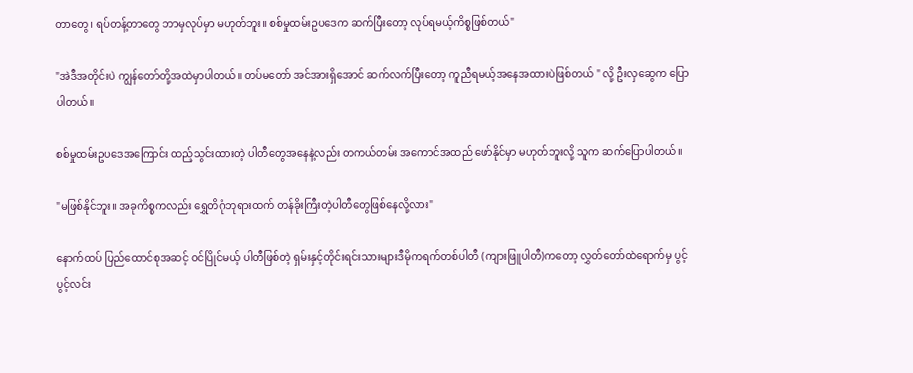တာတွေ၊ ရပ်တန့်တာတွေ ဘာမှလုပ်မှာ မဟုတ်ဘူး။ စစ်မှုထမ်းဥပဒေက ဆက်ပြီးတော့ လုပ်ရမယ့်ကိစ္စဖြစ်တယ်"

"အဲဒီအတိုင်းပဲ ကျွန်တော်တို့အထဲမှာပါတယ်။ တပ်မတော် အင်အားရှိအောင် ဆက်လက်ပြီးတော့ ကူညီရမယ့်အနေအထားပဲဖြစ်တယ် " လို့ ဦးလှဆွေက ပြောပါတယ်။

စစ်မှုထမ်းဥပဒေအကြောင်း ထည့်သွင်းထားတဲ့ ပါတီတွေအနေနဲ့လည်း တကယ်တမ်း အကောင်အထည် ဖော်နိုင်မှာ မဟုတ်ဘူးလို့ သူက ဆက်ပြောပါတယ်။

"မဖြစ်နိုင်ဘူး။ အခုကိစ္စကလည်း ရွှေတိဂုံဘုရားထက် တန်ခိုးကြီးတဲ့ပါတီတွေဖြစ်နေလို့လား"

နောက်ထပ် ပြည်ထောင်စုအဆင့် ဝင်ပြိုင်မယ့် ပါတီဖြစ်တဲ့ ရှမ်းနှင့်တိုင်းရင်းသားများဒီမိုကရက်တစ်ပါတီ (ကျားဖြူပါတီ)ကတော့ လွှတ်တော်ထဲရောက်မှ ပွင့်ပွင့်လင်း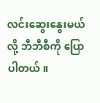လင်းဆွေးနွေးမယ်လို့ ဘီဘီစီကို ပြောပါတယ်။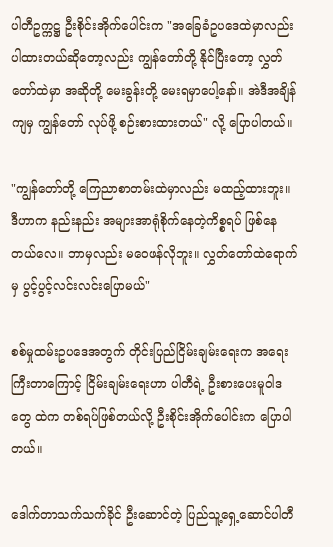ပါတီဥက္ကဋ္ဌ ဦးစိုင်းအိုက်ပေါင်းက "အခြေခံဥပဒေထဲမှာလည်း ပါထားတယ်ဆိုတော့လည်း ကျွန်တော်တို့ နိုင်ပြီးတော့ လွှတ်တော်ထဲမှာ အဆိုတို့ မေးခွန်းတို့ မေးရမှာပေါ့နော်။ အဲဒီအချိန်ကျမှ ကျွန်တော် လုပ်ဖို့ စဉ်းစားထားတယ်" လို့ ပြောပါတယ်။

"ကျွန်တော်တို့ ကြေညာစာတမ်းထဲမှာလည်း မထည့်ထားဘူး။ ဒီဟာက နည်းနည်း အများအာရုံစိုက်နေတဲ့ကိစ္စရပ် ဖြစ်နေတယ်လေ။ ဘာမှလည်း မဝေဖန်လိုဘူး။ လွှတ်တော်ထဲရောက်မှ ပွင့်ပွင့်လင်းလင်းပြောမယ်"

စစ်မှုထမ်းဥပဒေအတွက် တိုင်းပြည်ငြိမ်းချမ်းရေးက အရေးကြီးတာကြောင့် ငြိမ်းချမ်းရေးဟာ ပါတီရဲ့ ဦးစားပေးမူဝါဒတွေ ထဲက တစ်ရပ်ဖြစ်တယ်လို့ ဦးစိုင်းအိုက်ပေါင်းက ပြောပါတယ်။

ဒေါက်တာသက်သက်ခိုင် ဦးဆောင်တဲ့ ပြည်သူ့ရှေ့ဆောင်ပါတီ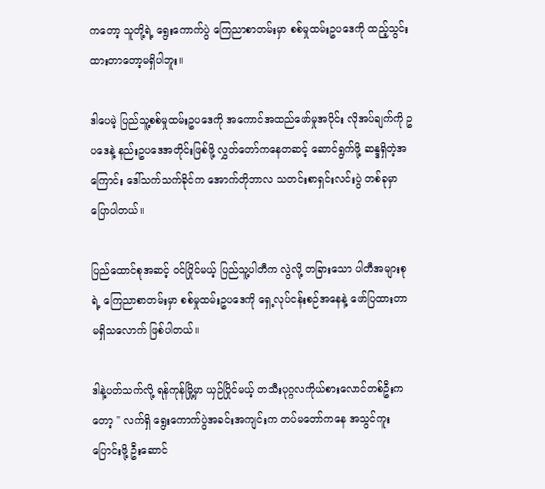ကတော့ သူတို့ရဲ့ ရွေးကောက်ပွဲ ကြေညာစာတမ်းမှာ စစ်မှုထမ်းဥပဒေကို ထည့်သွင်းထားတာတော့မရှိပါဘူး။

ဒါပေမဲ့ ပြည်သူ့စစ်မှုထမ်းဥပဒေကို အကောင်အထည်ဖော်မှုအပိုင်း လိုအပ်ချက်ကို ဥပဒေနဲ့ နည်းဥပဒေအတိုင်းဖြစ်ဖို့ လွှတ်တော်ကနေတဆင့် ဆောင်ရွက်ဖို့ ဆန္ဒရှိတဲ့အကြောင်း ဒေါ်သက်သက်ခိုင်က အောက်တိုဘာလ သတင်းစာရှင်းလင်းပွဲ တစ်ခုမှာ ပြောပါတယ်။

ပြည်ထောင်စုအဆင့် ဝင်ပြိုင်မယ့် ပြည်သူ့ပါတီက လွဲလို့ တခြားသော ပါတီအများစုရဲ့ ကြေညာစာတမ်းမှာ စစ်မှုထမ်းဥပဒေကို ရှေ့လုပ်ငန်းစဉ်အနေနဲ့ ဖော်ပြထားတာ မရှိသလောက် ဖြစ်ပါတယ်။

ဒါနဲ့ပတ်သက်လို့ ရန်ကုန်မြို့မှာ ယှဉ်ပြိုင်မယ့် တသီးပုဂ္ဂလကိုယ်စားလောင်တစ်ဦးကတော့ " လက်ရှိ ရွေးကောက်ပွဲအခင်းအကျင်းက တပ်မတော်ကနေ အသွင်ကူးပြောင်းဖို့ ဦးဆောင်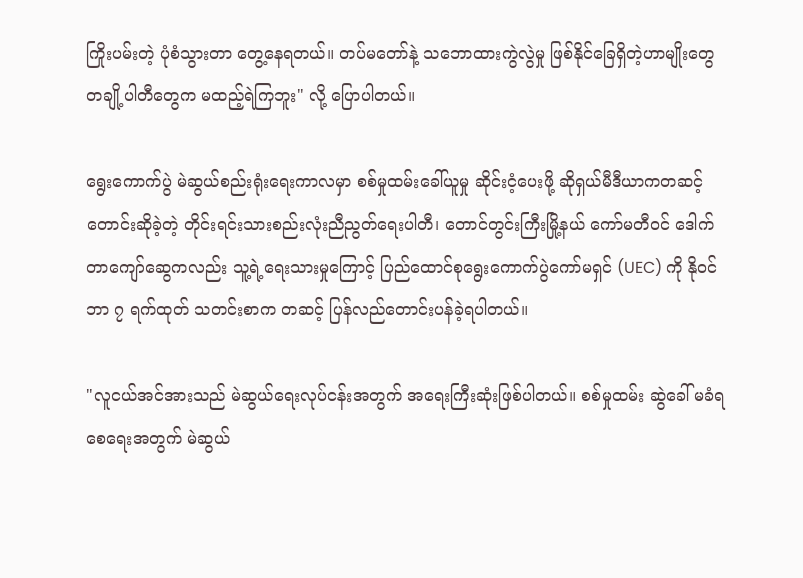ကြိုးပမ်းတဲ့ ပုံစံသွားတာ တွေ့နေရတယ်။ တပ်မတော်နဲ့ သဘောထားကွဲလွဲမှု ဖြစ်နိုင်ခြေရှိတဲ့ဟာမျိုးတွေ တချို့ပါတီတွေက မထည့်ရဲကြဘူး" လို့ ပြောပါတယ်။

ရွေးကောက်ပွဲ မဲဆွယ်စည်းရုံးရေးကာလမှာ စစ်မှုထမ်းခေါ်ယူမှု ဆိုင်းငံ့ပေးဖို့ ဆိုရှယ်မီဒီယာကတဆင့် တောင်းဆိုခဲ့တဲ့ တိုင်းရင်းသားစည်းလုံးညီညွတ်ရေးပါတီ၊ တောင်တွင်းကြီးမြို့နယ် ကော်မတီဝင် ဒေါက်တာကျော်ဆွေကလည်း သူ့ရဲ့ရေးသားမှုကြောင့် ပြည်ထောင်စုရွေးကောက်ပွဲကော်မရှင် (UEC) ကို နိုဝင်ဘာ ၇ ရက်ထုတ် သတင်းစာက တဆင့် ပြန်လည်တောင်းပန်ခဲ့ရပါတယ်။

"လူငယ်အင်အားသည် မဲဆွယ်ရေးလုပ်ငန်းအတွက် အရေးကြီးဆုံးဖြစ်ပါတယ်။ စစ်မှုထမ်း ဆွဲခေါ် မခံရစေရေးအတွက် မဲဆွယ်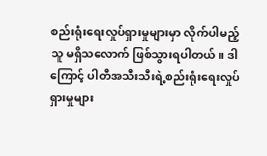စည်းရုံးရေးလှုပ်ရှားမှုများမှာ လိုက်ပါမည့်သူ မရှိသလောက် ဖြစ်သွားရပါတယ်။ ဒါကြောင့် ပါတီအသီးသီးရဲ့စည်းရုံးရေးလှုပ်ရှားမှုများ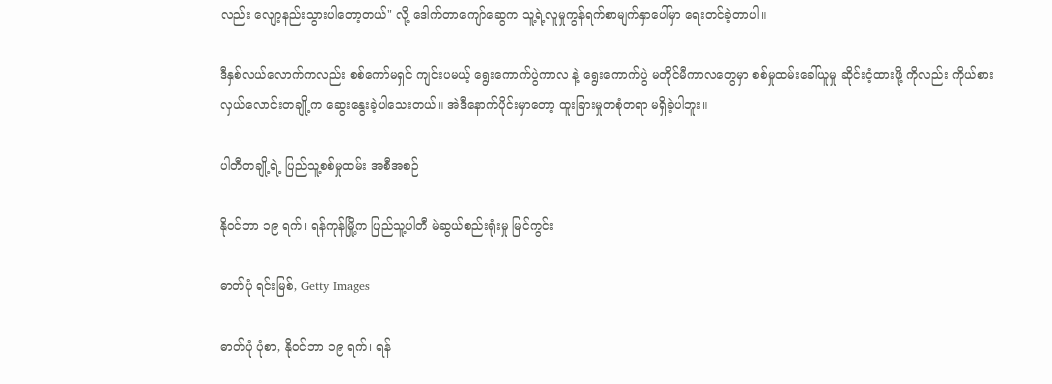လည်း လျော့နည်းသွားပါတော့တယ်" လို့ ဒေါက်တာကျော်ဆွေက သူ့ရဲ့လူမှုကွန်ရက်စာမျက်နှာပေါ်မှာ ရေးတင်ခဲ့တာပါ။

ဒီနှစ်လယ်လောက်ကလည်း စစ်ကော်မရှင် ကျင်းပမယ့် ရွေးကောက်ပွဲကာလ နဲ့ ရွေးကောက်ပွဲ မတိုင်မီကာလတွေမှာ စစ်မှုထမ်းခေါ်ယူမှု ဆိုင်းငံ့ထားဖို့ ကိုလည်း ကိုယ်စားလှယ်လောင်းတချို့က ဆွေးနွေးခဲ့ပါသေးတယ်။ အဲဒီနောက်ပိုင်းမှာတော့ ထူးခြားမှုတစုံတရာ မရှိခဲ့ပါဘူး။

ပါတီတချို့ရဲ့ ပြည်သူ့စစ်မှုထမ်း အစီအစဉ်

နိုဝင်ဘာ ၁၉ ရက်၊ ရန်ကုန်မြို့က ပြည်သူ့ပါတီ မဲဆွယ်စည်းရုံးမှု မြင်ကွင်း

ဓာတ်ပုံ ရင်းမြစ်, Getty Images

ဓာတ်ပုံ ပုံစာ, နိုဝင်ဘာ ၁၉ ရက်၊ ရန်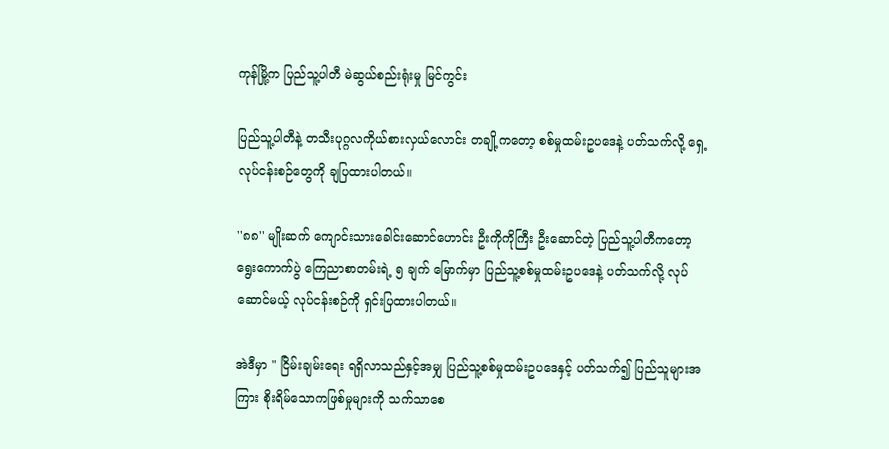ကုန်မြို့က ပြည်သူ့ပါတီ မဲဆွယ်စည်းရုံးမှု မြင်ကွင်း

ပြည်သူ့ပါတီနဲ့ တသီးပုဂ္ဂလကိုယ်စားလှယ်လောင်း တချို့ကတော့ စစ်မှုထမ်းဥပဒေနဲ့ ပတ်သက်လို့ ရှေ့လုပ်ငန်းစဉ်တွေကို ချပြထားပါတယ်။

''၈၈'' မျိုးဆက် ကျောင်းသားခေါင်းဆောင်ဟောင်း ဦးကိုကိုကြီး ဦးဆောင်တဲ့ ပြည်သူ့ပါတီကတော့ ရွေးကောက်ပွဲ ကြေညာစာတမ်းရဲ့ ၅ ချက် မြောက်မှာ ပြည်သူ့စစ်မှုထမ်းဥပဒေနဲ့ ပတ်သက်လို့ လုပ်ဆောင်မယ့် လုပ်ငန်းစဉ်ကို ရှင်းပြထားပါတယ်။

အဲဒီမှာ " ငြိမ်းချမ်းရေး ရရှိလာသည်နှင့်အမျှ ပြည်သူ့စစ်မှုထမ်းဥပဒေနှင့် ပတ်သက်၍ ပြည်သူများအကြား စိုးရိမ်သောကဖြစ်မှုများကို သက်သာစေ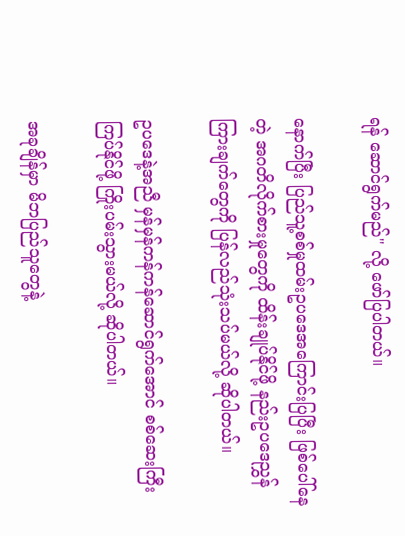ရန် ဆောင်ရွက်မည်" လို့ ဖော်ပြပါတယ်။

နောက်ပြီး ပြည်သူ့စစ်မှုထမ်းဥပဒေအကြောင်းပြပြီး ဖြစ်ပေါ်နေတဲ့ အဂတိလိုက်စားမှုတွေကို ထိန်းချုပ်နိုင်ဖို့ နည်းဥပဒေညွှန်ကြားချက်တွေကို ပြန်လည်သုံးသပ်မယ်လို့ ဆိုပါတယ်။

ဥပဒေနဲ့အညီ မှန်မှန်ကန်ကန်ဆောင်ရွက်အောင် စစ်ဆေးကြီးကြပ်နိုင်ဖို့ ကြိုးပမ်းသွားမယ်လို့ ဆိုပါတယ်။

အခုချိန်မှာ မိဘပြည်သူတွေနဲ့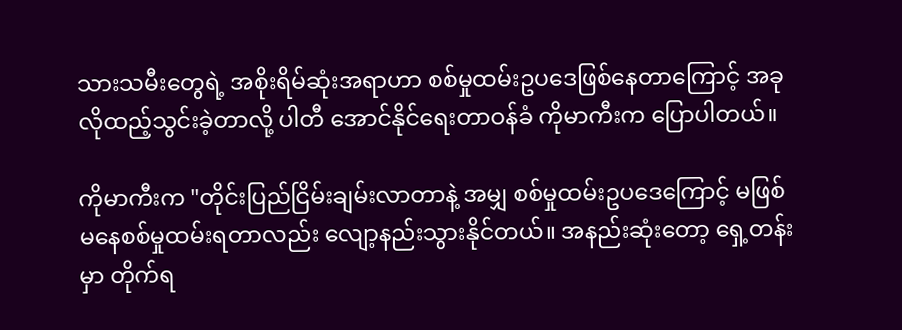သားသမီးတွေရဲ့ အစိုးရိမ်ဆုံးအရာဟာ စစ်မှုထမ်းဥ‌ပဒေဖြစ်နေတာကြောင့် အခုလိုထည့်သွင်းခဲ့တာလို့ ပါတီ အောင်နိုင်ရေးတာဝန်ခံ ကိုမာကီးက ပြောပါတယ်။

ကိုမာကီးက "တိုင်းပြည်ငြိမ်းချမ်းလာတာနဲ့ အမျှ စစ်မှုထမ်းဥပဒေကြောင့် မဖြစ်မနေစစ်မှုထမ်းရတာလည်း လျော့နည်းသွားနိုင်တယ်။ အနည်းဆုံးတော့ ရှေ့တန်းမှာ တိုက်ရ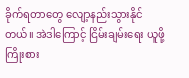ခိုက်ရတာတွေ လျော့နည်းသွားနိုင်တယ်။ အဲဒါကြောင့် ငြိမ်းချမ်းရေး ယူဖို့ ကြိုးစား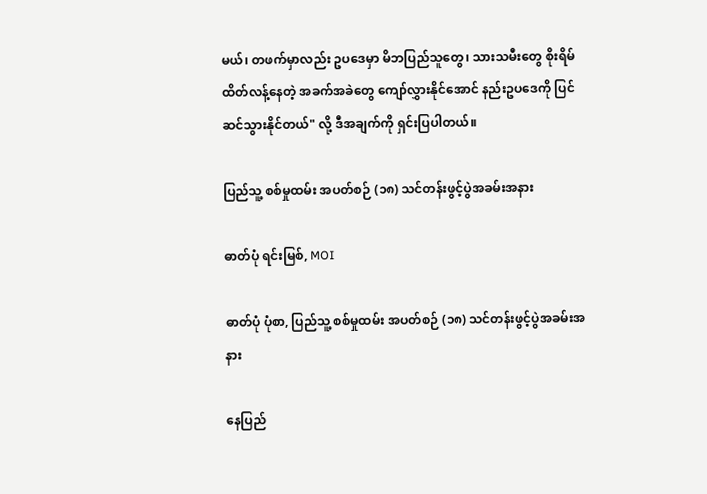မယ်၊ တဖက်မှာလည်း ဥပဒေမှာ မိဘပြည်သူတွေ၊ သားသမီးတွေ စိုးရိမ်ထိတ်လန့်နေတဲ့ အခက်အခဲတွေ ကျော်လွှားနိုင်အောင် နည်းဥပဒေကို ပြင်ဆင်သွားနိုင်တယ်" လို့ ဒီအချက်ကို ရှင်းပြပါတယ်။

ပြည်သူ့ စစ်မှုထမ်း အပတ်စဉ် (၁၈) သင်တန်းဖွင့်ပွဲအခမ်းအနား

ဓာတ်ပုံ ရင်းမြစ်, MOI

ဓာတ်ပုံ ပုံစာ, ပြည်သူ့ စစ်မှုထမ်း အပတ်စဉ် (၁၈) သင်တန်းဖွင့်ပွဲအခမ်းအနား

နေပြည်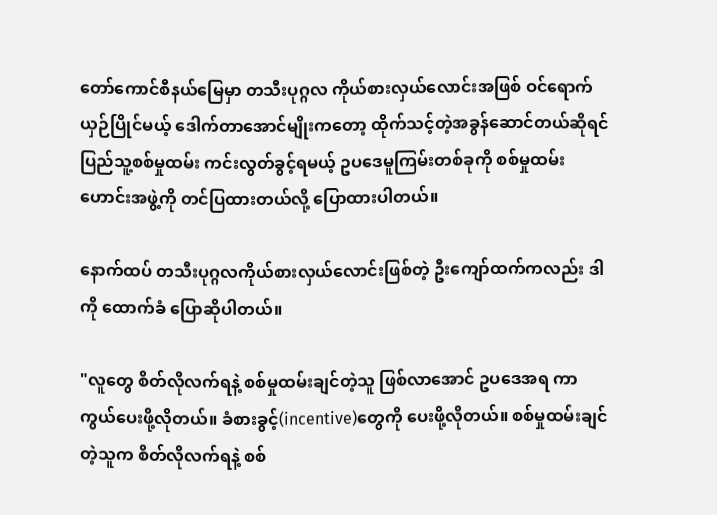တော်ကောင်စီနယ်မြေမှာ တသီးပုဂ္ဂလ ကိုယ်စားလှယ်လောင်းအဖြစ် ဝင်ရောက် ယှဉ်ပြိုင်မယ့် ဒေါက်တာအောင်မျိုးကတော့ ထိုက်သင့်တဲ့အခွန်ဆောင်တယ်ဆိုရင် ပြည်သူ့စစ်မှုထမ်း ကင်းလွတ်ခွင့်ရမယ့် ဥပဒေမူကြမ်းတစ်ခုကို စစ်မှုထမ်းဟောင်းအဖွဲ့ကို တင်ပြထားတယ်လို့ ပြောထားပါတယ်။

နောက်ထပ် တသီးပုဂ္ဂလကိုယ်စားလှယ်လောင်းဖြစ်တဲ့ ဦးကျော်ထက်ကလည်း ဒါကို ထောက်ခံ ပြောဆိုပါတယ်။

"လူတွေ စိတ်လိုလက်ရနဲ့ စစ်မှုထမ်းချင်တဲ့သူ ဖြစ်လာအောင် ဥပဒေအရ ကာကွယ်‌ပေးဖို့လိုတယ်။ ခံစားခွင့်(incentive)တွေကို ပေးဖို့လိုတယ်။ စစ်မှုထမ်းချင်တဲ့သူက စိတ်လိုလက်ရနဲ့ စစ်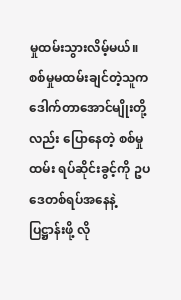မှုထမ်းသွားလိမ့်မယ်။ စစ်မှုမထမ်းချင်တဲ့သူက ဒေါက်တာအောင်မျိုးတို့လည်း ပြောနေတဲ့ စစ်မှုထမ်း ရပ်ဆိုင်းခွင့်ကို ဥပဒေတစ်ရပ်အနေနဲ့ ပြဋ္ဌာန်းဖို့ လို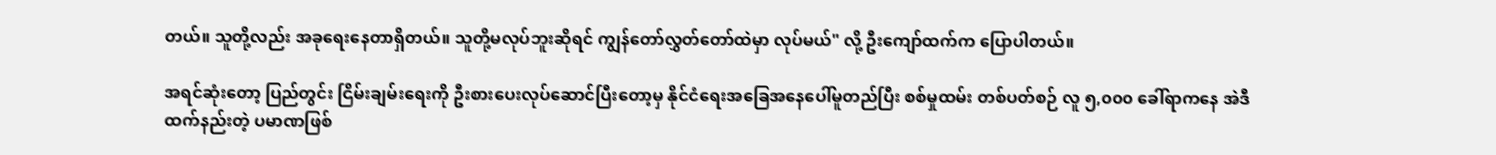တယ်။ သူတို့လည်း အခုရေးနေတာရှိတယ်။ သူတို့မလုပ်ဘူးဆိုရင် ကျွန်တော်လွှတ်တော်ထဲမှာ လုပ်မယ်" လို့ ဦးကျော်ထက်က ပြောပါတယ်။

အရင်ဆုံးတော့ ပြည်တွင်း ငြိမ်းချမ်းရေးကို ဦးစားပေးလုပ်ဆောင်ပြီးတော့မှ နိုင်ငံရေးအခြေအနေပေါ်မူတည်ပြီး စစ်မှုထမ်း တစ်ပတ်စဉ် လူ ၅,၀၀၀ ခေါ်ရာကနေ အဲဒီထက်နည်းတဲ့ ပမာဏဖြစ်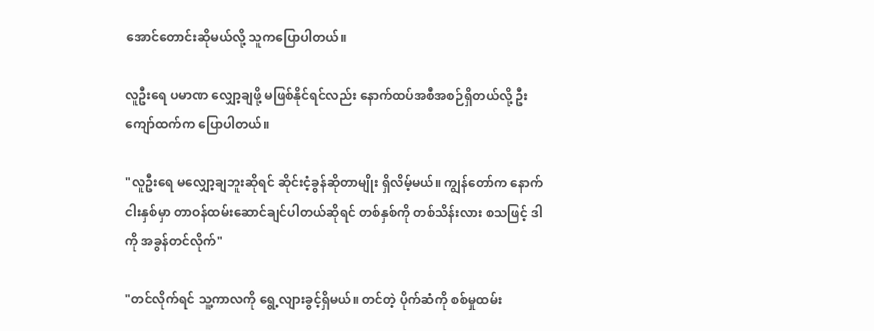အောင်တောင်းဆိုမယ်လို့ သူကပြောပါတယ်။

လူဦးရေ ပမာဏ လျှော့ချဖို့ မဖြစ်နိုင်ရင်လည်း နောက်ထပ်အစီအစဉ်ရှိတယ်လို့ ဦးကျော်ထက်က ပြောပါတယ်။

"လူဦးရေ မလျှော့ချဘူးဆိုရင် ဆိုင်းငံ့ခွန်ဆိုတာမျိုး ရှိလိမ့်မယ်။ ကျွန်တော်က နောက် ငါးနှစ်မှာ တာဝန်ထမ်းဆောင်ချင်ပါတယ်ဆိုရင် တစ်နှစ်ကို တစ်သိန်းလား စသဖြင့် ဒါကို အခွန်တင်လိုက်"

"တင်လိုက်ရင် သူ့ကာလကို ရွေ့လျားခွင့်ရှိမယ်။ တင်တဲ့ ပိုက်ဆံကို စစ်မှုထမ်း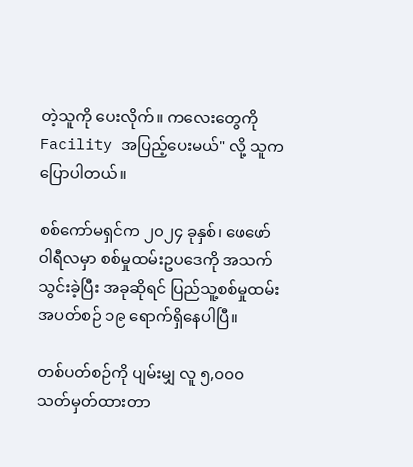တဲ့သူကို ပေးလိုက်။ ကလေးတွေကို Facility အပြည့်ပေးမယ်" လို့ သူက ပြောပါတယ်။

စစ်ကော်မရှင်က ၂၀၂၄ ခုနှစ်၊ ဖေဖော်ဝါရီလမှာ စစ်မှုထမ်းဥပဒေကို အသက်သွင်းခဲ့ပြီး အခုဆိုရင် ပြည်သူ့စစ်မှုထမ်း အပတ်စဉ် ၁၉ ရောက်ရှိနေပါပြီ။

တစ်ပတ်စဉ်ကို ပျမ်းမျှ လူ ၅,၀၀၀ သတ်မှတ်ထားတာ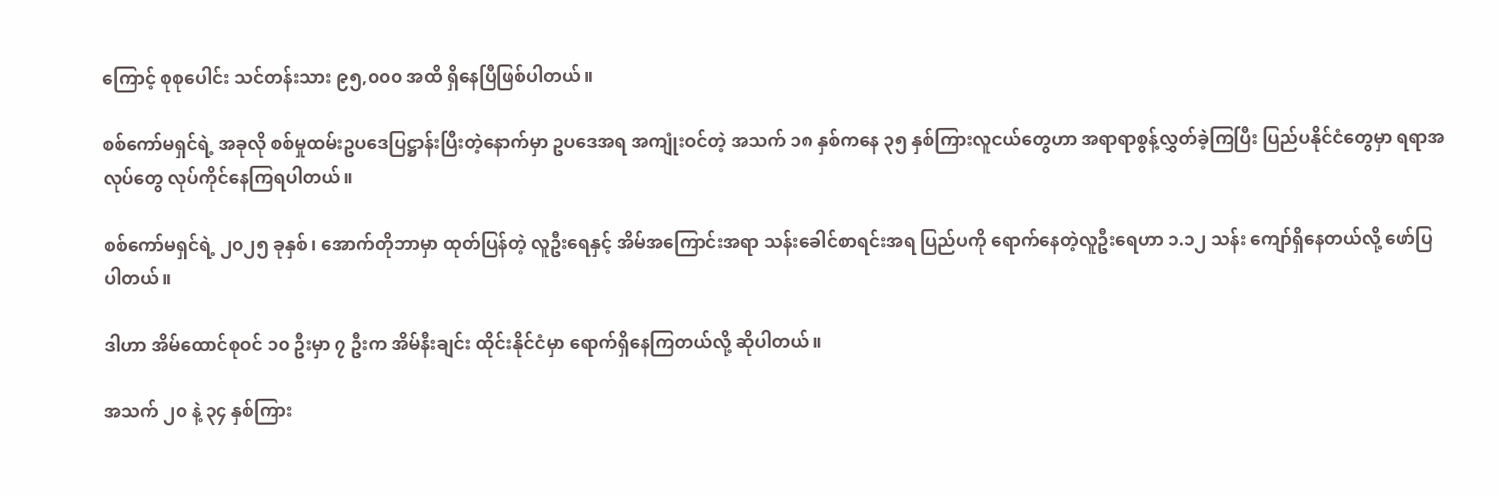ကြောင့် စုစုပေါင်း သင်တန်းသား ၉၅,၀၀၀ အထိ ရှိနေပြီဖြစ်ပါတယ်။

စစ်ကော်မရှင်ရဲ့ အခုလို စစ်မှုထမ်းဥပဒေပြဋ္ဌာန်းပြီးတဲ့နောက်မှာ ဥပဒေအရ အကျုံးဝင်တဲ့ အသက် ၁၈ နှစ်ကနေ ၃၅ နှစ်ကြားလူငယ်တွေဟာ အရာရာစွန့်လွှတ်ခဲ့ကြပြီး ပြည်ပနိုင်ငံတွေမှာ ရရာအလုပ်တွေ လုပ်ကိုင်နေကြရပါတယ်။

စစ်ကော်မရှင်ရဲ့ ၂၀၂၅ ခုနှစ်၊ အောက်တိုဘာမှာ ထုတ်ပြန်တဲ့ လူဦးရေနှင့် အိမ်အကြောင်းအရာ သန်းခေါင်စာရင်းအရ ပြည်ပကို ရောက်နေတဲ့လူဦးရေဟာ ၁.၁၂ သန်း ကျော်ရှိနေတယ်လို့ ဖော်ပြပါတယ်။

ဒါဟာ အိမ်ထောင်စုဝင် ၁၀ ဦးမှာ ၇ ဦးက အိမ်နီးချင်း ထိုင်းနိုင်ငံမှာ ရောက်ရှိနေကြတယ်လို့ ဆိုပါတယ်။

အသက် ၂၀ နဲ့ ၃၄ နှစ်ကြား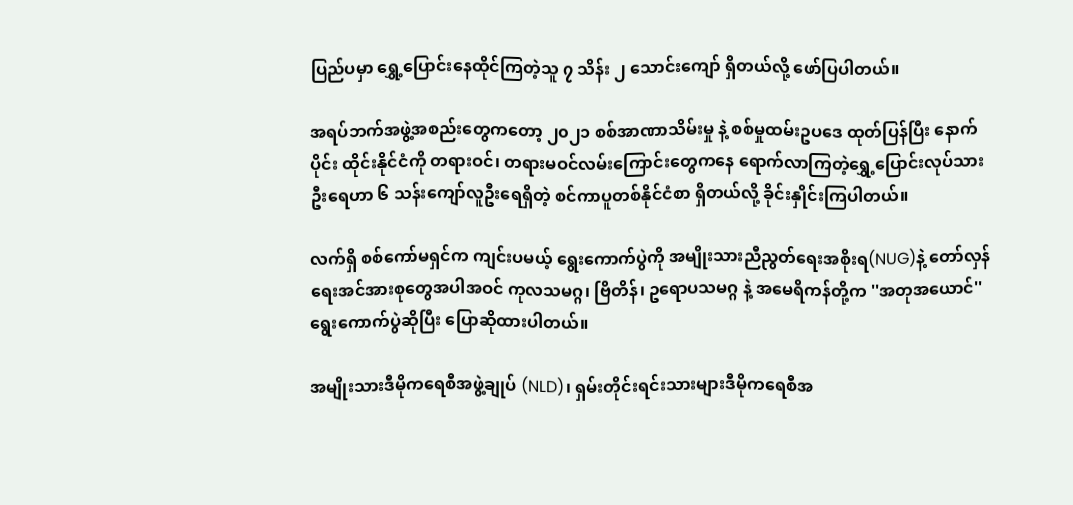ပြည်ပမှာ ရွှေ့ပြောင်းနေထိုင်ကြတဲ့သူ ၇ သိန်း ၂ သောင်းကျော် ရှိတယ်လို့ ဖော်ပြပါတယ်။

အရပ်ဘက်အဖွဲ့အစည်းတွေကတော့ ၂၀၂၁ စစ်အာဏာသိမ်းမှု နဲ့ စစ်မှုထမ်းဥပဒေ ထုတ်ပြန်ပြီး နောက်ပိုင်း ထိုင်းနိုင်ငံကို တရားဝင်၊ တရားမဝင်လမ်းကြောင်းတွေကနေ ရောက်လာကြတဲ့ရွှေ့ပြောင်းလုပ်သားဦးရေဟာ ၆ သန်းကျော်လူဦးရေရှိတဲ့ စင်ကာပူတစ်နိုင်ငံစာ ရှိတယ်လို့ ခိုင်းနှိုင်းကြပါတယ်။

လက်ရှိ စစ်ကော်မရှင်က ကျင်းပမယ့် ရွေးကောက်ပွဲကို အမျိုးသားညီညွတ်ရေးအစိုးရ(NUG)နဲ့ တော်လှန်ရေးအင်အားစုတွေအပါအဝင် ကုလသမဂ္ဂ၊ ဗြိတိန်၊ ဥရောပသမဂ္ဂ နဲ့ အမေရိကန်တို့က ''အတုအယောင်'' ရွေးကောက်ပွဲဆိုပြီး ပြောဆိုထားပါတယ်။

အမျိုးသားဒီမိုကရေစီအဖွဲ့ချုပ် (NLD)၊ ရှမ်းတိုင်းရင်းသားများဒီမိုကရေစီအ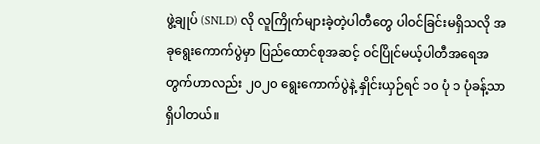ဖွဲ့ချုပ် (SNLD) လို လူကြိုက်များခဲ့တဲ့ပါတီတွေ ပါဝင်ခြင်းမရှိသလို အခုရွေးကောက်ပွဲမှာ ပြည်ထောင်စုအဆင့် ဝင်ပြိုင်မယ့်ပါတီအရေအတွက်ဟာလည်း ၂၀၂၀ ရွေးကောက်ပွဲနဲ့ နှိုင်းယှဉ်ရင် ၁၀ ပုံ ၁ ပုံခန့်သာ ရှိပါတယ်။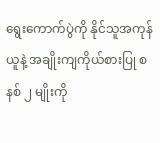ရွေးကောက်ပွဲကို နိုင်သူအကုန်ယူနဲ့ အချိုးကျကိုယ်စားပြု စနစ် ၂ မျိုးကို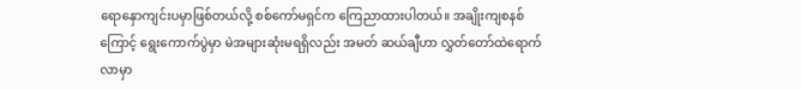ရောနှောကျင်းပမှာဖြစ်တယ်လို့ စစ်ကော်မရှင်က ကြေညာထားပါတယ်။ အချိုးကျစနစ်ကြောင့် ရွေးကောက်ပွဲမှာ မဲအများဆုံးမရရှိလည်း အမတ် ဆယ်ချီဟာ လွှတ်တော်ထဲရောက်လာမှာ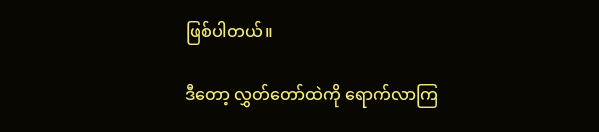ဖြစ်ပါတယ်။

ဒီတော့ လွှတ်တော်ထဲကို ရောက်လာကြ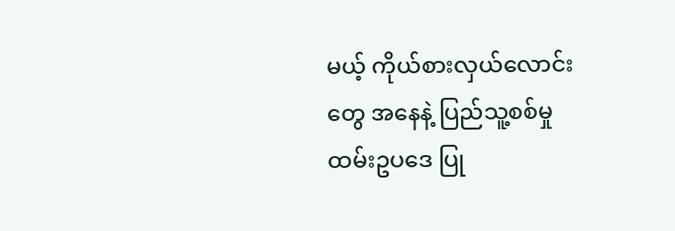မယ့် ကိုယ်စားလှယ်လောင်းတွေ အနေနဲ့ ပြည်သူ့စစ်မှုထမ်းဥပဒေ ပြု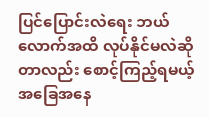ပြင်ပြောင်းလဲရေး ဘယ်လောက်အထိ လုပ်နိုင်မလဲဆိုတာလည်း စောင့်ကြည့်ရမယ့် အခြေအနေ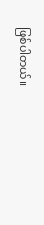ဖြစ်ပါတယ်။